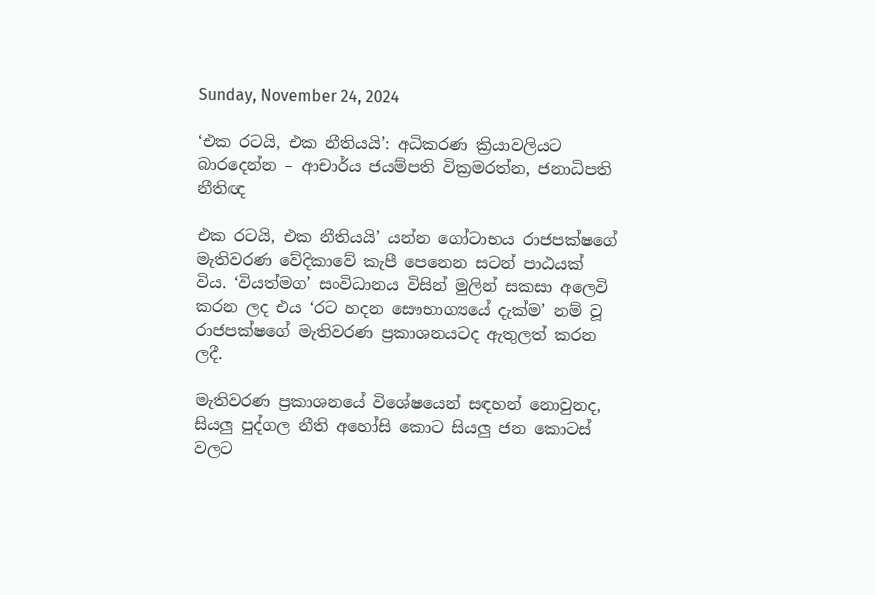Sunday, November 24, 2024

‘එක රටයි, එක නීතියයි’: අධිකරණ ක්‍රියාවලියට බාරදෙන්න – ආචාර්ය ජයම්පති වික්‍රමරත්න, ජනාධිපති නීතිඥ

එක රටයි, එක නීතියයි’ යන්න ගෝටාභය රාජපක්ෂගේ මැතිවරණ වේදිකාවේ කැපී පෙනෙන සටන් පාඨයක් විය. ‘වියත්මග’ සංවිධානය විසින් මුලින් සකසා අලෙවි කරන ලද එය ‘රට හදන සෞභාග්‍යයේ දැක්ම’ නම් වූ රාජපක්ෂගේ මැතිවරණ ප්‍රකාශනයටද ඇතුලත් කරන ලදී.

මැතිවරණ ප්‍රකාශනයේ විශේෂයෙන් සඳහන් නොවුනද, සියලු පුද්ගල නීති අහෝසි කොට සියලු ජන කොටස් වලට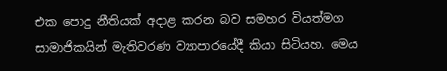එක පොදු නීතියක් අදාළ කරන බව සමහර වියත්මග සාමාජිකයින් මැතිවරණ ව්‍යාපාරයේදී කියා සිටියහ. මෙය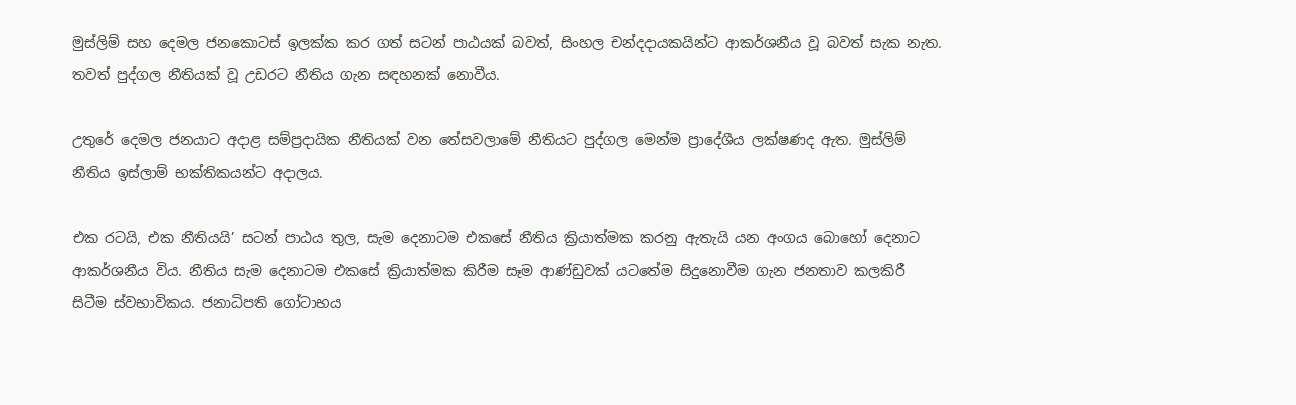මුස්ලිම් සහ දෙමල ජනකොටස් ඉලක්ක කර ගත් සටන් පාඨයක් බවත්, සිංහල චන්දදායකයින්ට ආකර්ශනීය වූ බවත් සැක නැත. තවත් පුද්ගල නීතියක් වූ උඩරට නීතිය ගැන සඳහනක් නොවීය.

උතුරේ දෙමල ජනයාට අදාළ සම්ප්‍රදායික නීතියක් වන තේසවලාමේ නීතියට පුද්ගල මෙන්ම ප්‍රාදේශීය ලක්ෂණද ඇත. මුස්ලිම් නීතිය ඉස්ලාම් භක්තිකයන්ට අදාලය.

එක රටයි, එක නීතියයි’ සටන් පාඨය තුල, සැම දෙනාටම එකසේ නීතිය ක්‍රියාත්මක කරනු ඇතැයි යන අංගය බොහෝ දෙනාට ආකර්ශනීය විය. නීතිය සැම දෙනාටම එකසේ ක්‍රියාත්මක කිරීම සෑම ආණ්ඩුවක් යටතේම සිදුනොවීම ගැන ජනතාව කලකිරී සිටීම ස්වභාවිකය. ජනාධිපති ගෝටාභය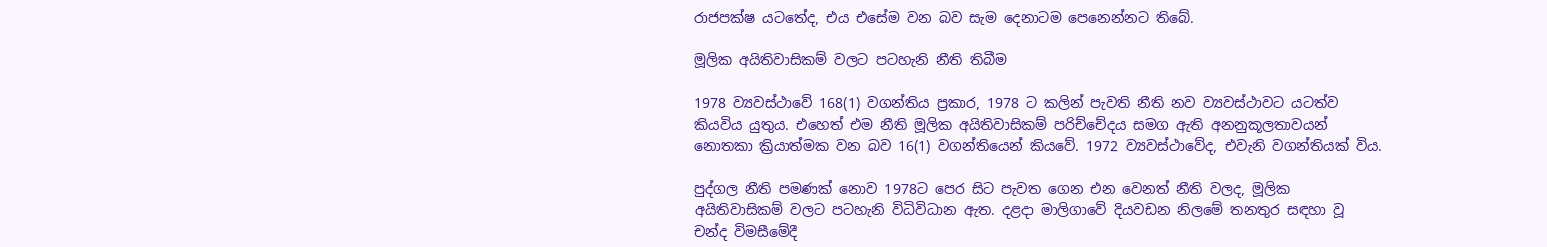රාජපක්ෂ යටතේද, එය එසේම වන බව සැම දෙනාටම පෙනෙන්නට තිබේ.

මූලික අයිතිවාසිකම් වලට පටහැනි නීති තිබීම

1978 ව්‍යවස්ථාවේ 168(1) වගන්තිය ප්‍රකාර, 1978 ට කලින් පැවති නීති නව ව්‍යවස්ථාවට යටත්ව කියවිය යුතුය. එහෙත් එම නීති මූලික අයිතිවාසිකම් පරිච්චේදය සමග ඇති අනනුකූලතාවයන් නොතකා ක්‍රියාත්මක වන බව 16(1) වගන්තියෙන් කියවේ. 1972 ව්‍යවස්ථාවේද, එවැනි වගන්තියක් විය.

පුද්ගල නීති පමණක් නොව 1978ට පෙර සිට පැවත ගෙන එන වෙනත් නීති වලද, මූලික අයිතිවාසිකම් වලට පටහැනි විධිවිධාන ඇත. දළදා මාලිගාවේ දියවඩන නිලමේ තනතුර සඳහා වූ චන්ද විමසීමේදී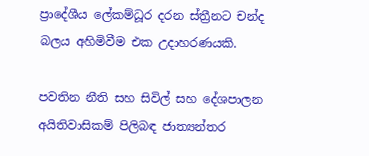ප්‍රාදේශීය ලේකම්ධූර දරන ස්ත්‍රීනට චන්ද බලය අහිමිවීම එක උදාහරණයකි.

පවතින නීති සහ සිවිල් සහ දේශපාලන අයිතිවාසිකම් පිලිබඳ ජාත්‍යන්තර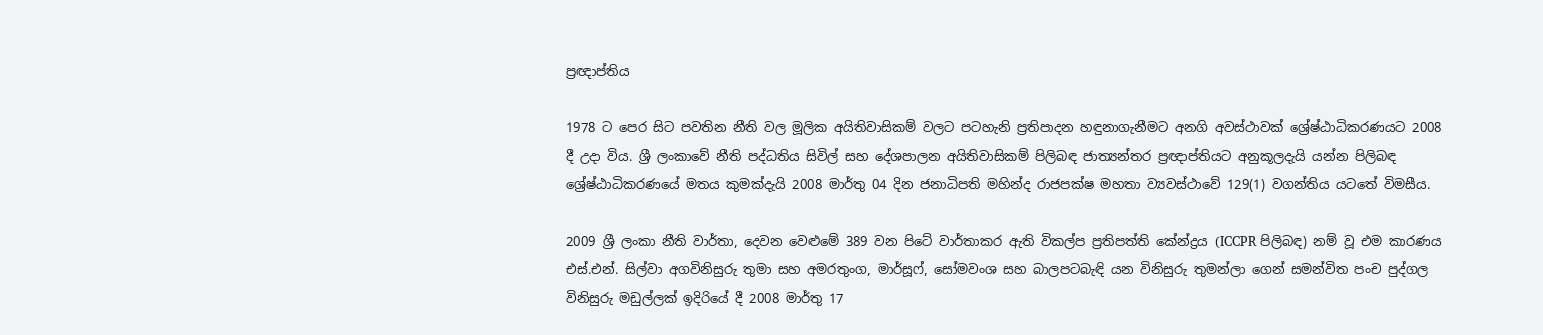ප්‍රඥාප්තිය

1978 ට පෙර සිට පවතින නීති වල මූලික අයිතිවාසිකම් වලට පටහැනි ප්‍රතිපාදන හඳුනාගැනීමට අනගි අවස්ථාවක් ශ්‍රේෂ්ඨාධිකරණයට 2008 දී උදා විය. ශ්‍රී ලංකාවේ නීති පද්ධතිය සිවිල් සහ දේශපාලන අයිතිවාසිකම් පිලිබඳ ජාත්‍යන්තර ප්‍රඥාප්තියට අනුකූලදැයි යන්න පිලිබඳ ශ්‍රේෂ්ඨාධිකරණයේ මතය කුමක්දැයි 2008 මාර්තු 04 දින ජනාධිපති මහින්ද රාජපක්ෂ මහතා ව්‍යවස්ථාවේ 129(1) වගන්තිය යටතේ විමසීය.

2009 ශ්‍රී ලංකා නීති වාර්තා, දෙවන වෙළුමේ 389 වන පිටේ වාර්තාකර ඇති විකල්ප ප්‍රතිපත්ති කේන්ද්‍රය (ICCPR පිලිබඳ) නම් වූ එම කාරණය එස්.එන්. සිල්වා අගවිනිසුරු තුමා සහ අමරතුංග, මාර්සූෆ්, සෝමවංශ සහ බාලපටබැඳි යන විනිසුරු තුමන්ලා ගෙන් සමන්විත පංච පුද්ගල විනිසුරු මඩුල්ලක් ඉදිරියේ දී 2008 මාර්තු 17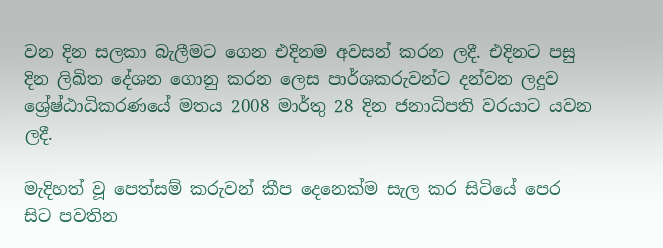වන දින සලකා බැලීමට ගෙන එදිනම අවසන් කරන ලදී. එදිනට පසු දින ලිඛිත දේශන ගොනු කරන ලෙස පාර්ශකරුවන්ට දන්වන ලදුව ශ්‍රේෂ්ඨාධිකරණයේ මතය 2008 මාර්තු 28 දින ජනාධිපති වරයාට යවන ලදී.

මැදිහත් වූ පෙත්සම් කරුවන් කීප දෙනෙක්ම සැල කර සිටියේ පෙර සිට පවතින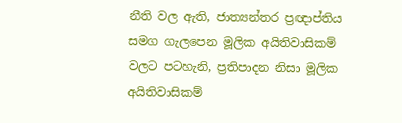නීති වල ඇති, ජාත්‍යන්තර ප්‍රඥාප්තිය සමග ගැලපෙන මූලික අයිතිවාසිකම් වලට පටහැනි, ප්‍රතිපාදන නිසා මූලික අයිතිවාසිකම්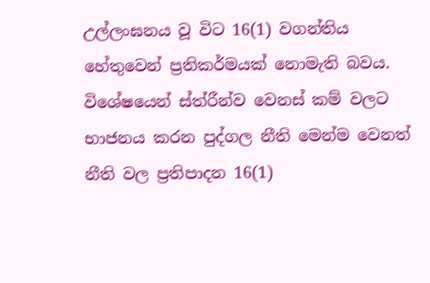උල්ලංඝනය වූ විට 16(1) වගන්තිය හේතුවෙන් ප්‍රතිකර්මයක් නොමැති බවය. විශේෂයෙන් ස්ත්රීන්ව වෙනස් කම් වලට භාජනය කරන පුද්ගල නීති මෙන්ම වෙනත් නීති වල ප්‍රතිපාදන 16(1)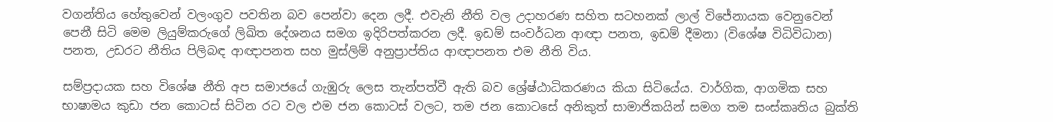වගන්තිය හේතුවෙන් වලංගුව පවතින බව පෙන්වා දෙන ලදී. එවැනි නීති වල උදාහරණ සහිත සටහනක් ලාල් විජේනායක වෙනුවෙන් පෙනී සිටි මෙම ලියුම්කරුගේ ලිඛිත දේශනය සමග ඉදිරිපත්කරන ලදී. ඉඩම් සංවර්ධන ආඥා පනත, ඉඩම් දීමනා (විශේෂ විධිවිධාන) පනත, උඩරට නීතිය පිලිබඳ ආඥාපනත සහ මුස්ලිම් අනුප්‍රාප්තිය ආඥාපනත එම නීති විය.

සම්ප්‍රදායක සහ විශේෂ නීති අප සමාජයේ ගැඹුරු ලෙස තැන්පත්වී ඇති බව ශ්‍රේෂ්ඨාධිකරණය කියා සිටියේය. වාර්ගික, ආගමික සහ භාෂාමය කුඩා ජන කොටස් සිටින රට වල එම ජන කොටස් වලට, තම ජන කොටසේ අනිකුත් සාමාජිකයින් සමග තම සංස්කෘතිය බුක්ති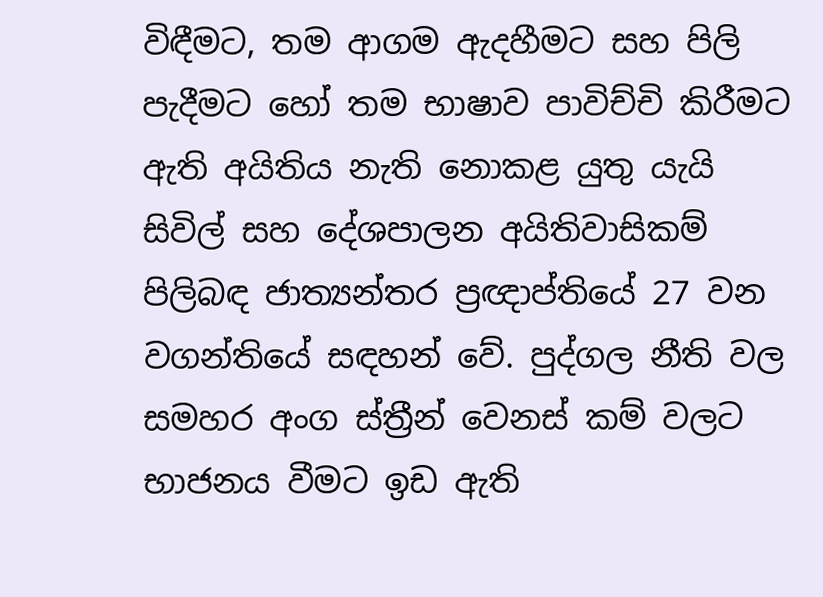විඳීමට, තම ආගම ඇදහීමට සහ පිලි පැදීමට හෝ තම භාෂාව පාවිච්චි කිරීමට ඇති අයිතිය නැති නොකළ යුතු යැයි සිවිල් සහ දේශපාලන අයිතිවාසිකම් පිලිබඳ ජාත්‍යන්තර ප්‍රඥාප්තියේ 27 වන වගන්තියේ සඳහන් වේ. පුද්ගල නීති වල සමහර අංග ස්ත්‍රීන් වෙනස් කම් වලට භාජනය වීමට ඉඩ ඇති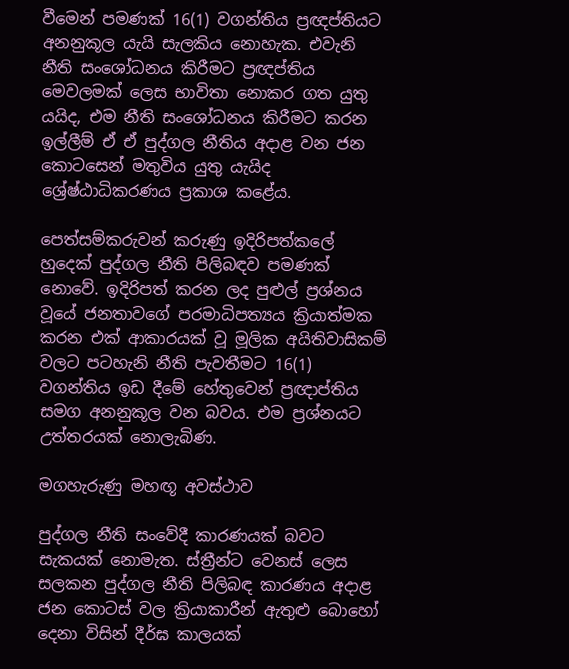වීමෙන් පමණක් 16(1) වගන්තිය ප්‍රඥප්තියට අනනුකූල යැයි සැලකිය නොහැක. එවැනි නීති සංශෝධනය කිරීමට ප්‍රඥප්තිය මෙවලමක් ලෙස භාවිතා නොකර ගත යුතු යයිද, එම නීති සංශෝධනය කිරීමට කරන ඉල්ලීම් ඒ ඒ පුද්ගල නීතිය අදාළ වන ජන කොටසෙන් මතුවිය යුතු යැයිද ශ්‍රේෂ්ඨාධිකරණය ප්‍රකාශ කළේය.

පෙත්සම්කරුවන් කරුණු ඉදිරිපත්කලේ හුදෙක් පුද්ගල නීති පිලිබඳව පමණක් නොවේ. ඉදිරිපත් කරන ලද පුළුල් ප්‍රශ්නය වූයේ ජනතාවගේ පරමාධිපත්‍යය ක්‍රියාත්මක කරන එක් ආකාරයක් වූ මූලික අයිතිවාසිකම් වලට පටහැනි නීති පැවතීමට 16(1) වගන්තිය ඉඩ දීමේ හේතුවෙන් ප්‍රඥාප්තිය සමග අනනුකූල වන බවය. එම ප්‍රශ්නයට උත්තරයක් නොලැබිණ.

මගහැරුණු මහඟූ අවස්ථාව

පුද්ගල නීති සංවේදී කාරණයක් බවට සැකයක් නොමැත. ස්ත්‍රීන්ට වෙනස් ලෙස සලකන පුද්ගල නීති පිලිබඳ කාරණය අදාළ ජන කොටස් වල ක්‍රියාකාරීන් ඇතුළු බොහෝ දෙනා විසින් දීර්ඝ කාලයක්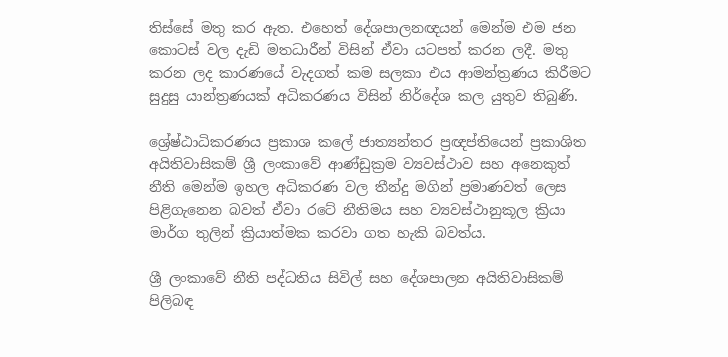තිස්සේ මතු කර ඇත. එහෙත් දේශපාලනඥයන් මෙන්ම එම ජන කොටස් වල දැඩි මතධාරීන් විසින් ඒවා යටපත් කරන ලදී. මතු කරන ලද කාරණයේ වැදගත් කම සලකා එය ආමන්ත්‍රණය කිරීමට සුදුසු යාන්ත්‍රණයක් අධිකරණය විසින් නිර්දේශ කල යුතුව තිබුණි.

ශ්‍රේෂ්ඨාධිකරණය ප්‍රකාශ කලේ ජාත්‍යන්තර ප්‍රඥප්තියෙන් ප්‍රකාශිත අයිතිවාසිකම් ශ්‍රී ලංකාවේ ආණ්ඩුක්‍රම ව්‍යවස්ථාව සහ අනෙකුත් නීති මෙන්ම ඉහල අධිකරණ වල තීන්දු මගින් ප්‍රමාණවත් ලෙස පිළිගැනෙන බවත් ඒවා රටේ නීතිමය සහ ව්‍යවස්ථානුකූල ක්‍රියා මාර්ග තුලින් ක්‍රියාත්මක කරවා ගත හැකි බවත්ය.

ශ්‍රී ලංකාවේ නීති පද්ධතිය සිවිල් සහ දේශපාලන අයිතිවාසිකම් පිලිබඳ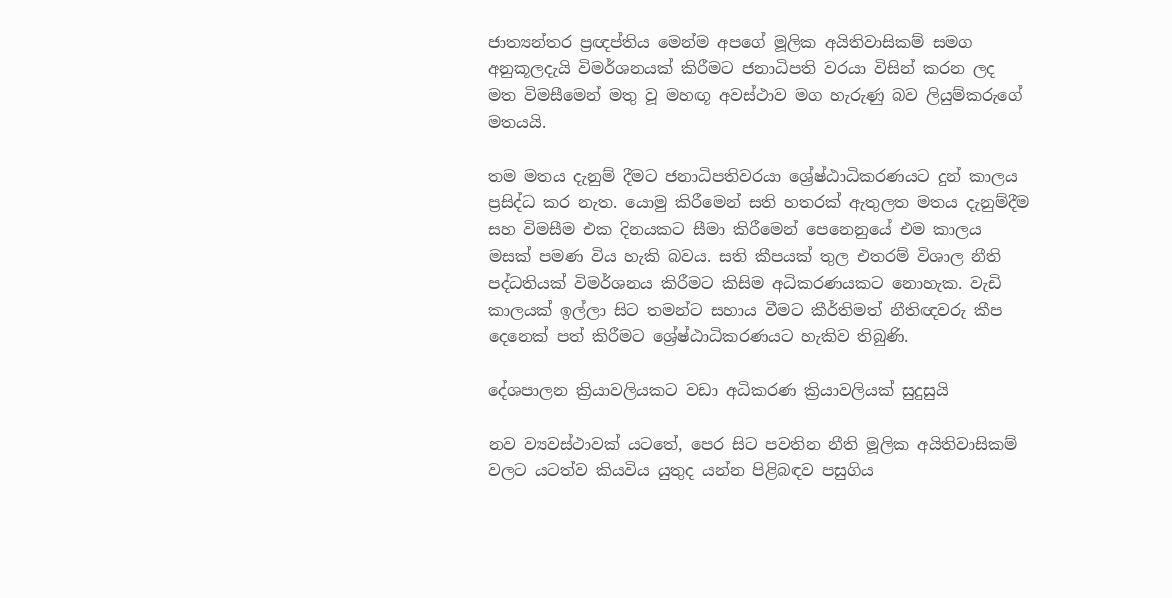ජාත්‍යන්තර ප්‍රඥප්තිය මෙන්ම අපගේ මූලික අයිතිවාසිකම් සමග අනුකූලදැයි විමර්ශනයක්‌ කිරීමට ජනාධිපති වරයා විසින් කරන ලද මත විමසීමෙන් මතු වූ මහඟූ අවස්ථාව මග හැරුණු බව ලියුම්කරුගේ මතයයි.

තම මතය දැනුම් දීමට ජනාධිපතිවරයා ශ්‍රේෂ්ඨාධිකරණයට දුන් කාලය ප්‍රසිද්ධ කර නැත. යොමු කිරීමෙන් සති හතරක් ඇතුලත මතය දැනුම්දීම සහ විමසීම එක දිනයකට සීමා කිරීමෙන් පෙනෙනුයේ එම කාලය මසක් පමණ විය හැකි බවය. සති කීපයක් තුල එතරම් විශාල නීති පද්ධතියක් විමර්ශනය කිරීමට කිසිම අධිකරණයකට නොහැක. වැඩි කාලයක් ඉල්ලා සිට තමන්ට සහාය වීමට කීර්තිමත් නීතිඥවරු කීප දෙනෙක් පත් කිරීමට ශ්‍රේෂ්ඨාධිකරණයට හැකිව තිබුණි.

දේශපාලන ක්‍රියාවලියකට වඩා අධිකරණ ක්‍රියාවලියක් සුදුසුයි

නව ව්‍යවස්ථාවක් යටතේ, පෙර සිට පවතින නීති මූලික අයිතිවාසිකම් වලට යටත්ව කියවිය යුතුද යන්න පිළිබඳව පසුගිය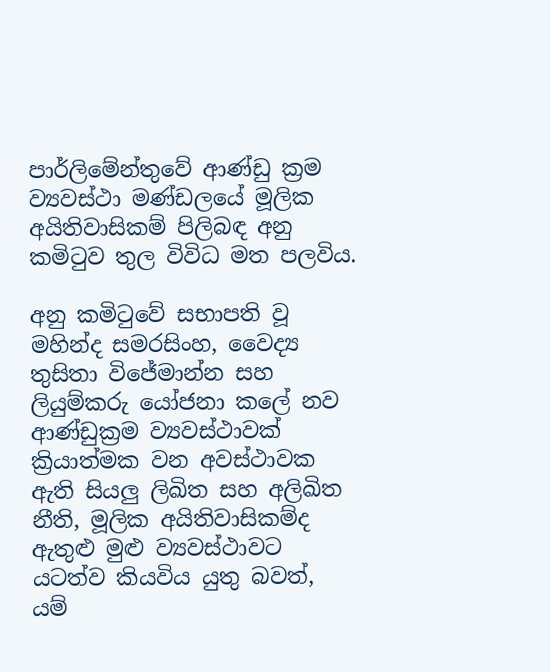පාර්ලිමේන්තුවේ ආණ්ඩු ක්‍රම ව්‍යවස්ථා මණ්ඩලයේ මූලික අයිතිවාසිකම් පිලිබඳ අනු කමිටුව තුල විවිධ මත පලවිය.

අනු කමිටුවේ සභාපති වූ මහින්ද සමරසිංහ, වෛද්‍ය තුසිතා විජේමාන්න සහ ලියුම්කරු යෝජනා කලේ නව ආණ්ඩුක්‍රම ව්‍යවස්ථාවක් ක්‍රියාත්මක වන අවස්ථාවක ඇති සියලු ලිඛිත සහ අලිඛිත නීති, මූලික අයිතිවාසිකම්ද ඇතුළු මුළු ව්‍යවස්ථාවට යටත්ව කියවිය යුතු බවත්, යම්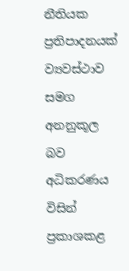නීතියක ප්‍රතිපාදනයක් ව්‍යවස්ථාව සමග අනනුකූල බව අධිකරණය විසින් ප්‍රකාශකළ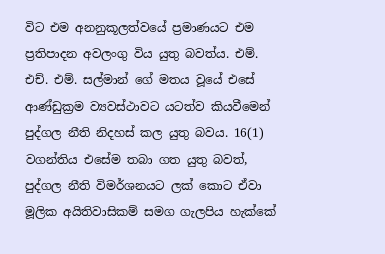විට එම අනනුකූලත්වයේ ප්‍රමාණයට එම ප්‍රතිපාදන අවලංගු විය යුතු බවත්ය. එම්. එච්. එම්. සල්මාන් ගේ මතය වූයේ එසේ ආණ්ඩුක්‍රම ව්‍යවස්ථාවට යටත්ව කියවීමෙන් පුද්ගල නීති නිදහස් කල යුතු බවය. 16(1) වගන්තිය එසේම තබා ගත යුතු බවත්, පුද්ගල නීති විමර්ශනයට ලක් කොට ඒවා මූලික අයිතිවාසිකම් සමග ගැලපිය හැක්කේ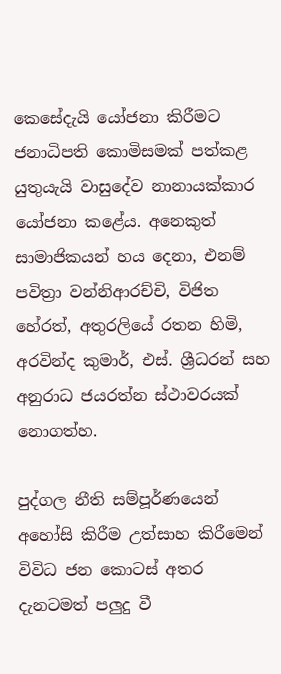කෙසේදැයි යෝජනා කිරීමට ජනාධිපති කොමිසමක් පත්කළ යුතුයැයි වාසුදේව නානායක්කාර යෝජනා කළේය. අනෙකුත් සාමාජිකයන් හය දෙනා, එනම් පවිත්‍රා වන්නිආරච්චි, විජිත හේරත්, අතුරලියේ රතන හිමි, අරවින්ද කුමාර්, එස්. ශ්‍රීධරන් සහ අනුරාධ ජයරත්න ස්ථාවරයක් නොගත්හ.

පුද්ගල නීති සම්පූර්ණයෙන් අහෝසි කිරීම උත්සාහ කිරීමෙන් විවිධ ජන කොටස් අතර දැනටමත් පලුදු වී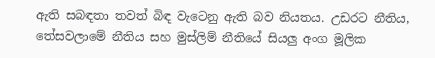ඇති සබඳතා තවත් බිඳ වැටෙනු ඇති බව නියතය. උඩරට නීතිය, තේසවලාමේ නීතිය සහ මුස්ලිම් නීතියේ සියලු අංග මූලික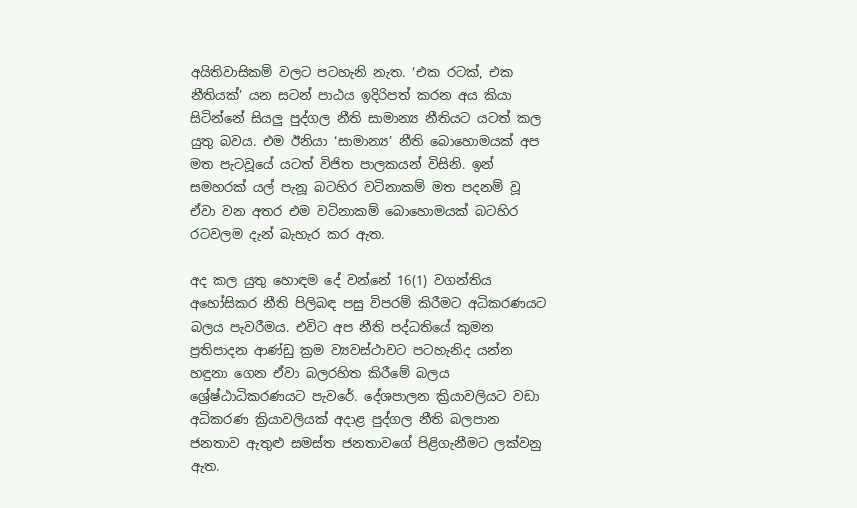අයිතිවාසිකම් වලට පටහැනි නැත. ‘එක රටක්, එක නීතියක්’ යන සටන් පාඨය ඉදිරිපත් කරන අය කියා සිටින්නේ සියලු පුද්ගල නීති සාමාන්‍ය නීතියට යටත් කල යුතු බවය. එම ඊනියා ‘සාමාන්‍ය’ නීති බොහොමයක් අප මත පැටවූයේ යටත් විජිත පාලකයන් විසිනි. ඉන් සමහරක් යල් පැනූ බටහිර වටිනාකම් මත පදනම් වූ ඒවා වන අතර එම වටිනාකම් බොහොමයක් බටහිර රටවලම දැන් බැහැර කර ඇත.

අද කල යුතු හොඳම දේ වන්නේ 16(1) වගන්තිය අහෝසිකර නීති පිලිබඳ පසු විපරම් කිරීමට අධිකරණයට බලය පැවරීමය. එවිට අප නීති පද්ධතියේ කුමන ප්‍රතිපාදන ආණ්ඩු ක්‍රම ව්‍යවස්ථාවට පටහැනිද යන්න හඳුනා ගෙන ඒවා බලරහිත කිරීමේ බලය ශ්‍රේෂ්ඨාධිකරණයට පැවරේ. දේශපාලන ක්‍රියාවලියට වඩා අධිකරණ ක්‍රියාවලියක් අදාළ පුද්ගල නීති බලපාන ජනතාව ඇතුළු සමස්ත ජනතාවගේ පිළිගැනීමට ලක්වනු ඇත.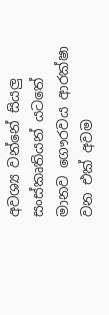අවශ්‍ය වන්නේ සියලු සංස්කෘතියන් යටතේ මානව ගෞරවය ආරක්ෂා වන එක් අවම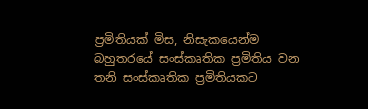ප්‍රමිතියක් මිස, නිසැකයෙන්ම බහුතරයේ සංස්කෘතික ප්‍රමිතිය වන තනි සංස්කෘතික ප්‍රමිතියකට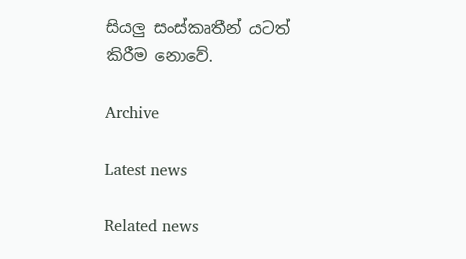සියලු සංස්කෘතීන් යටත් කිරීම නොවේ.

Archive

Latest news

Related news